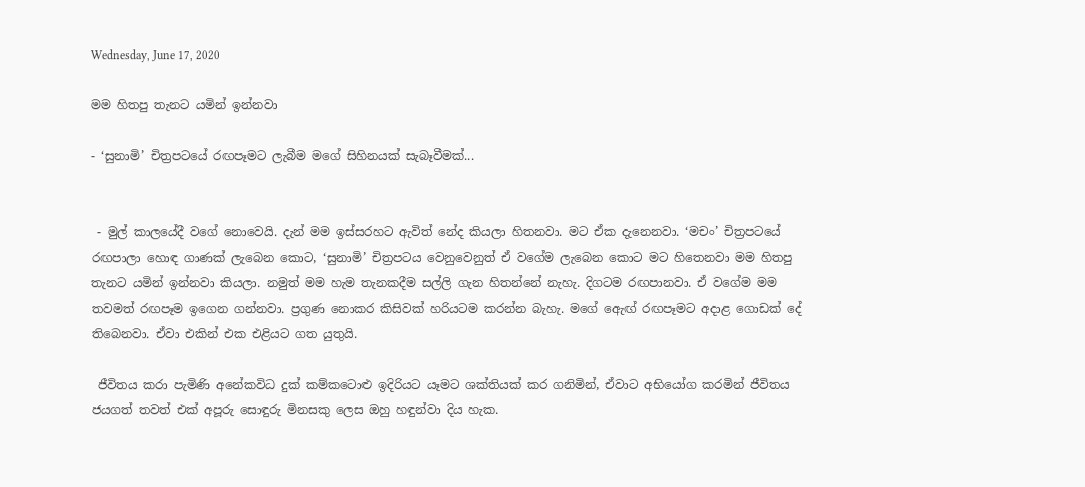Wednesday, June 17, 2020

මම හිතපු තැනට යමින් ඉන්නවා

- ‘සුනාමි’ චිත්‍රපටයේ රඟපෑමට ලැබීම මගේ සිහිනයක් සැබෑවීමක්...


 - මුල් කාලයේදී වගේ නොවෙයි. දැන් මම ඉස්සරහට ඇවිත් නේද කියලා හිතනවා. මට ඒක දැනෙනවා. ‘මචං’ චිත්‍රපටයේ රඟපාලා හොඳ ගාණක් ලැබෙන කොට, ‘සුනාමි’ චිත්‍රපටය වෙනුවෙනුත් ඒ වගේම ලැබෙන කොට මට හිතෙනවා මම හිතපු තැනට යමින් ඉන්නවා කියලා. නමුත් මම හැම තැනකදීම සල්ලි ගැන හිතන්නේ නැහැ. දිගටම රඟපානවා. ඒ වගේම මම තවමත් රඟපෑම ඉගෙන ගන්නවා. ප්‍රගුණ නොකර කිසිවක් හරියටම කරන්න බැහැ. මගේ ඇෙඟ් රඟපෑමට අදාළ ගොඩක් දේ තිබෙනවා. ඒවා එකින් එක එළියට ගත යුතුයි.

 ජීවිතය කරා පැමිණි අනේකවිධ දුක් කම්කටොළු ඉදිරියට යෑමට ශක්තියක් කර ගනිමින්, ඒවාට අභියෝග කරමින් ජීවිතය ජයගත් තවත් එක් අපූරු සොඳුරු මිනසකු ලෙස ඔහු හඳුන්වා දිය හැක.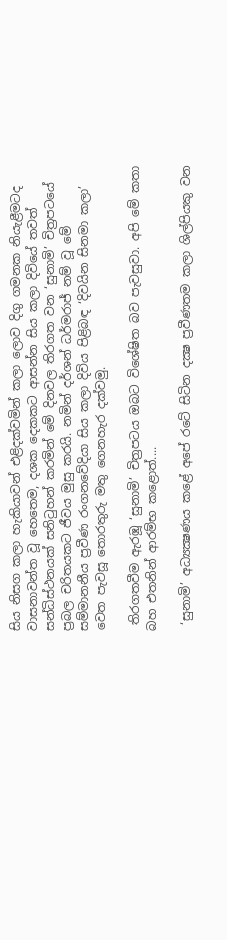සිය නිසග කලා හැකියාවන් එළිදක්වමින් කලා ලොව දිගු ගමනක නියැළීමටද වාසනාවන්ත වූ හෙතෙම, දශක දෙකකට ආසන්න සිය කලා දිවියේ තවත් සන්ධිස්ථනයක් සනිටුහන් කරමින් මේ දිනවල තිරගත වන ‘සුනාමි’ චිත්‍රපටයේ ප්‍රබල චරිතයකට ජීවය මුසු කරයි. නමින් දර්ශන් ධර්මරාජ් නම් වූ මේ සම්මානනීය ප්‍රවීණ රංගනවේදියා සිය කලා දිවිය පිළිබඳ ‘දිවයින සිනමා කලා’ වෙත පැවසූ තොරතුරු මතු ගෙනහැර දක්වමු.

 තිරගතවීම ඇරඹූ ‘සුනාමි’ චිත්‍රපටය ඔබට විශේෂිත බව පැවසුවා. අපි මේ කතා බහ එතනින් ආරම්භ කළොත්....

 ‘සුනාමි’ අධ්‍යක්‍ෂණය කළේ අපේ රටේ සිටින දක්‍ෂ ප්‍රවීණතම කලා ශිල්පියකු වන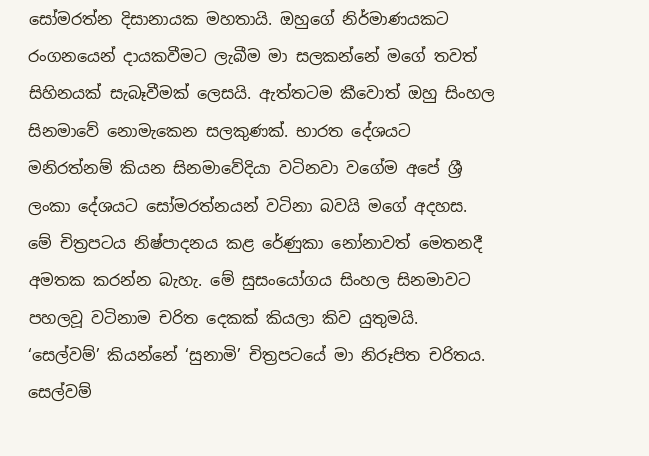සෝමරත්න දිසානායක මහතායි. ඔහුගේ නිර්මාණයකට රංගනයෙන් දායකවීමට ලැබීම මා සලකන්නේ මගේ තවත් සිහිනයක් සැබෑවීමක් ලෙසයි. ඇත්තටම කීවොත් ඔහු සිංහල සිනමාවේ නොමැකෙන සලකුණක්. භාරත දේශයට මනිරත්නම් කියන සිනමාවේදියා වටිනවා වගේම අපේ ශ්‍රී ලංකා දේශයට සෝමරත්නයන් වටිනා බවයි මගේ අදහස. මේ චිත්‍රපටය නිෂ්පාදනය කළ රේණුකා නෝනාවත් මෙතනදී අමතක කරන්න බැහැ. මේ සුසංයෝගය සිංහල සිනමාවට පහලවූ වටිනාම චරිත දෙකක් කියලා කිව යුතුමයි. ‘සෙල්වම්’ කියන්නේ ‘සුනාමි’ චිත්‍රපටයේ මා නිරූපිත චරිතය. සෙල්වම්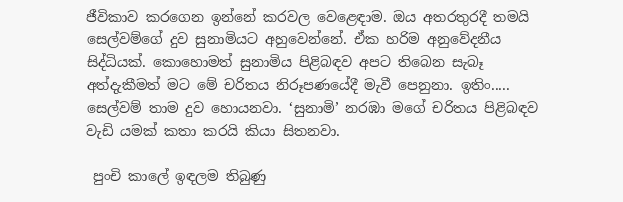ජීවිකාව කරගෙන ඉන්නේ කරවල වෙළෙඳාම. ඔය අතරතුරදී තමයි සෙල්වම්ගේ දුව සුනාමියට අහුවෙන්නේ. ඒක හරිම අනුවේදනීය සිද්ධියක්. කොහොමත් සුනාමිය පිළිබඳව අපට තිබෙන සැබෑ අත්දැකීමත් මට මේ චරිතය නිරූපණයේදී මැවී පෙනුනා. ඉතිං..... සෙල්වම් තාම දුව හොයනවා. ‘සුනාමි’ නරඹා මගේ චරිතය පිළිබඳව වැඩි යමක් කතා කරයි කියා සිතනවා.

 පුංචි කාලේ ඉඳලම තිබුණු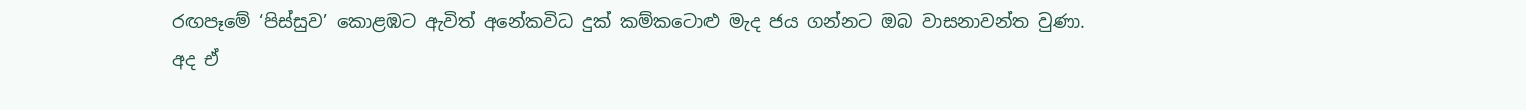රඟපෑමේ ‘පිස්සුව’ කොළඹට ඇවිත් අනේකවිධ දුක් කම්කටොළු මැද ජය ගන්නට ඔබ වාසනාවන්ත වුණා. අද ඒ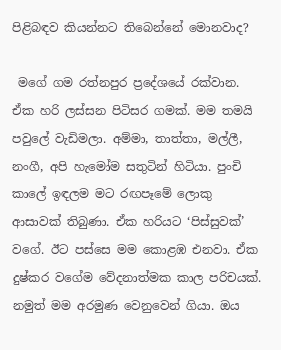පිළිබඳව කියන්නට තිබෙන්නේ මොනවාද?

 මගේ ගම රත්නපුර ප්‍රදේශයේ රක්වාන. ඒක හරි ලස්සන පිටිසර ගමක්. මම තමයි පවුලේ වැඩිමලා. අම්මා, තාත්තා, මල්ලී, නංගී, අපි හැමෝම සතුටින් හිටියා. පුංචි කාලේ ඉඳලම මට රඟපෑමේ ලොකු ආසාවක් තිබුණා. ඒක හරියට ‘පිස්සුවක්’ වගේ. ඊට පස්සෙ මම කොළඹ එනවා. ඒක දුෂ්කර වගේම වේදනාත්මක කාල පරිචයක්. නමුත් මම අරමුණ වෙනුවෙන් ගියා. ඔය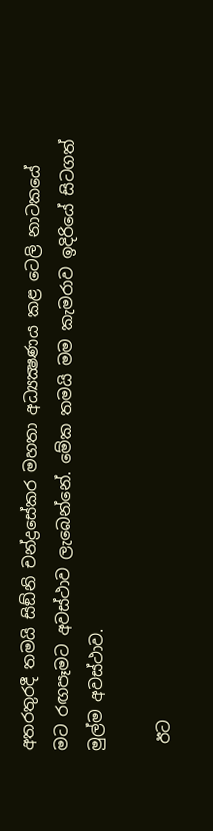අතරතුරදී තමයි සිඞ්නි චන්ද්‍රසේකර මහතා අධ්‍යක්‍ෂණය කළ ටෙලි නාටකයේ මට රඟපෑමට අවස්ථාව ලැබෙන්නේ. මේක තමයි මම කැමරාව ඉදිරියේ සිටගත් මුල්ම අවස්ථාව.

 ඊට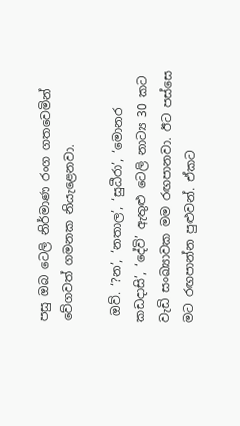පසු ඔබ ටෙලි නිර්මාණ රංග ගතවෙමින් වේගවත් ගමනක නියැළෙනවා.

 ඔව්. ‘?න’, ‘නතාල’, ‘සුධීරා’, ‘මොනර කඩදාසි’, ‘දේවි’ ඇතුළු ටෙලි නාට්‍ය 30 කට වැඩි සංඛ්‍යාවක මම රඟපානවා. ඊට පස්සෙ මට රඟපාන්න පුළුවන්. ඒකට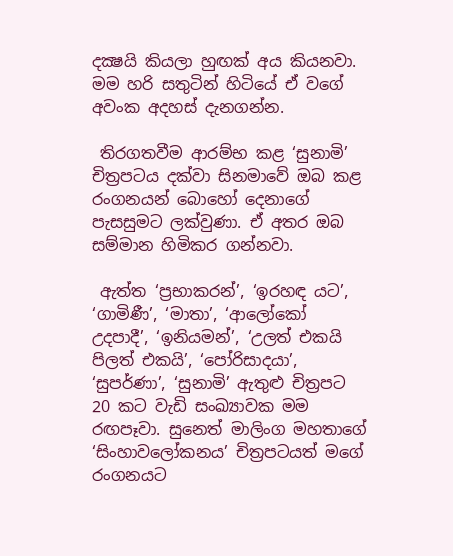දක්‍ෂයි කියලා හුඟක් අය කියනවා. මම හරි සතුටින් හිටියේ ඒ වගේ අවංක අදහස් දැනගන්න.

 තිරගතවීම ආරම්භ කළ ‘සුනාමි’ චිත්‍රපටය දක්වා සිනමාවේ ඔබ කළ රංගනයන් බොහෝ දෙනාගේ පැසසුමට ලක්වුණා. ඒ අතර ඔබ සම්මාන හිමිකර ගන්නවා.

 ඇත්ත ‘ප්‍රභාකරන්’, ‘ඉරහඳ යට’, ‘ගාමිණී’, ‘මාතා’, ‘ආලෝකෝ උදපාදී’, ‘ඉනියමන්’, ‘උලත් එකයි පිලත් එකයි’, ‘පෝරිසාදයා’, ‘සුපර්ණා’, ‘සුනාමි’ ඇතුළු චිත්‍රපට 20 කට වැඩි සංඛ්‍යාවක මම රඟපෑවා. සුනෙත් මාලිංග මහතාගේ ‘සිංහාවලෝකනය’ චිත්‍රපටයත් මගේ රංගනයට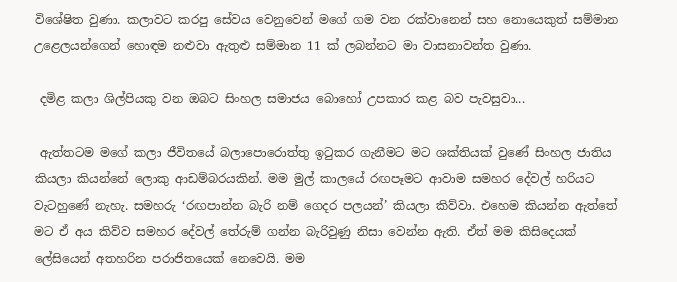විශේෂිත වුණා. කලාවට කරපු සේවය වෙනුවෙන් මගේ ගම වන රක්වානෙන් සහ නොයෙකුත් සම්මාන උළෙලයන්ගෙන් හොඳම නළුවා ඇතුළු සම්මාන 11 ක් ලබන්නට මා වාසනාවන්ත වුණා.

 දමිළ කලා ශිල්පියකු වන ඔබට සිංහල සමාජය බොහෝ උපකාර කළ බව පැවසුවා...

 ඇත්තටම මගේ කලා ජීවිතයේ බලාපොරොත්තු ඉටුකර ගැනීමට මට ශක්තියක් වුණේ සිංහල ජාතිය කියලා කියන්නේ ලොකු ආඩම්බරයකින්. මම මුල් කාලයේ රඟපෑමට ආවාම සමහර දේවල් හරියට වැටහුණේ නැහැ. සමහරු ‘රඟපාන්න බැරි නම් ගෙදර පලයන්’ කියලා කිව්වා. එහෙම කියන්න ඇත්තේ මට ඒ අය කිව්ව සමහර දේවල් තේරුම් ගන්න බැරිවුණු නිසා වෙන්න ඇති. ඒත් මම කිසිදෙයක් ලේසියෙන් අතහරින පරාජිතයෙක් නෙවෙයි. මම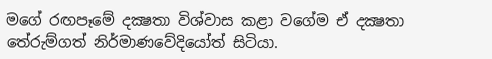මගේ රඟපෑමේ දක්‍ෂතා විශ්වාස කළා වගේම ඒ දක්‍ෂතා තේරුම්ගත් නිර්මාණවේදියෝත් සිටියා.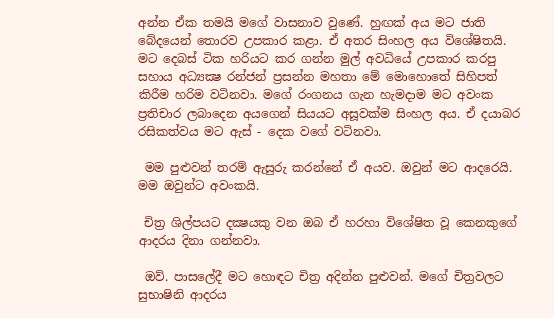අන්න ඒක තමයි මගේ වාසනාව වුණේ. හුඟක් අය මට ජාති බේදයෙන් තොරව උපකාර කළා. ඒ අතර සිංහල අය විශේෂිතයි. මට දෙබස් ටික හරියට කර ගන්න මුල් අවධියේ උපකාර කරපු සහාය අධ්‍යක්‍ෂ රන්ජන් ප්‍රසන්න මහතා මේ මොහොතේ සිහිපත් කිරීම හරිම වටිනවා. මගේ රංගනය ගැන හැමදාම මට අවංක ප්‍රතිචාර ලබාදෙන අයගෙන් සියයට අසූවක්ම සිංහල අය. ඒ දයාබර රසිකත්වය මට ඇස් - දෙක වගේ වටිනවා.

 මම පුළුවන් තරම් ඇසුරු කරන්නේ ඒ අයව. ඔවුන් මට ආදරෙයි. මම ඔවුන්ට අවංකයි.

 චිත්‍ර ශිල්පයට දක්‍ෂයකු වන ඔබ ඒ හරහා විශේෂිත වූ කෙනකුගේ ආදරය දිනා ගන්නවා.

 ඔව්. පාසලේදී මට හොඳට චිත්‍ර අදින්න පුළුවන්. මගේ චිත්‍රවලට සුභාෂිනි ආදරය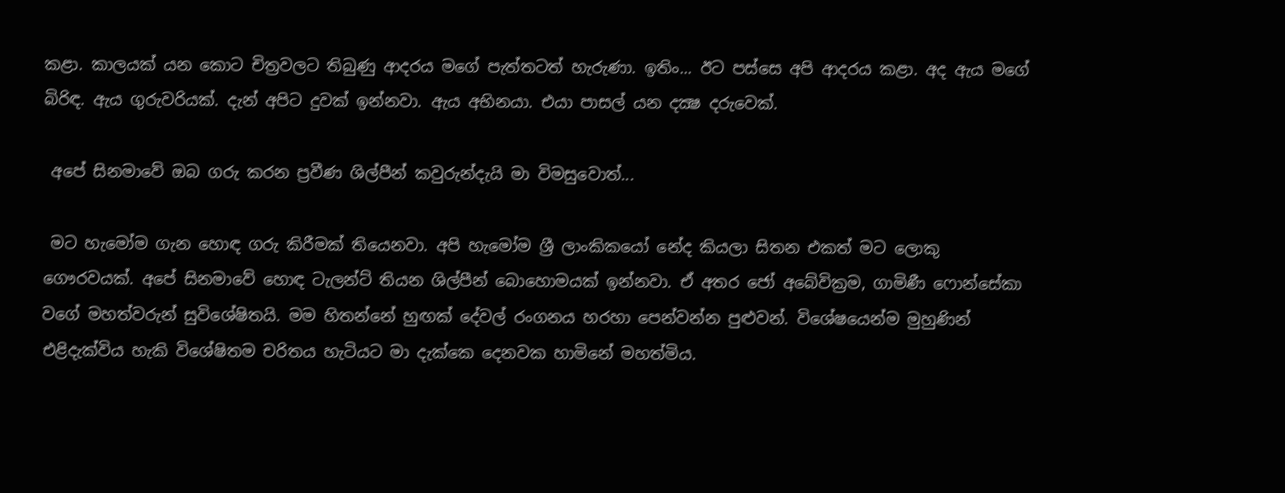කළා. කාලයක් යන කොට චිත්‍රවලට තිබුණු ආදරය මගේ පැත්තටත් හැරුණා. ඉතිං... ඊට පස්සෙ අපි ආදරය කළා. අද ඇය මගේ බිරිඳ. ඇය ගුරුවරියක්. දැන් අපිට දුවක් ඉන්නවා. ඇය අභිනයා. එයා පාසල් යන දක්‍ෂ දරුවෙක්.

 අපේ සිනමාවේ ඔබ ගරු කරන ප්‍රවීණ ශිල්පීන් කවුරුන්දැයි මා විමසුවොත්...

 මට හැමෝම ගැන හොඳ ගරු කිරීමක් තියෙනවා. අපි හැමෝම ශ්‍රී ලාංකිකයෝ නේද කියලා සිතන එකත් මට ලොකු ගෞරවයක්. අපේ සිනමාවේ හොඳ ටැලන්ට් තියන ශිල්පීන් බොහොමයක් ඉන්නවා. ඒ අතර ජෝ අබේවික්‍රම, ගාමිණී ෆොන්සේකා වගේ මහත්වරුන් සුවිශේෂිතයි. මම හිතන්නේ හුඟක් දේවල් රංගනය හරහා පෙන්වන්න පුළුවන්. විශේෂයෙන්ම මුහුණින් එළිදැක්විය හැකි විශේෂිතම චරිතය හැටියට මා දැක්කෙ දෙනවක හාමිනේ මහත්මිය.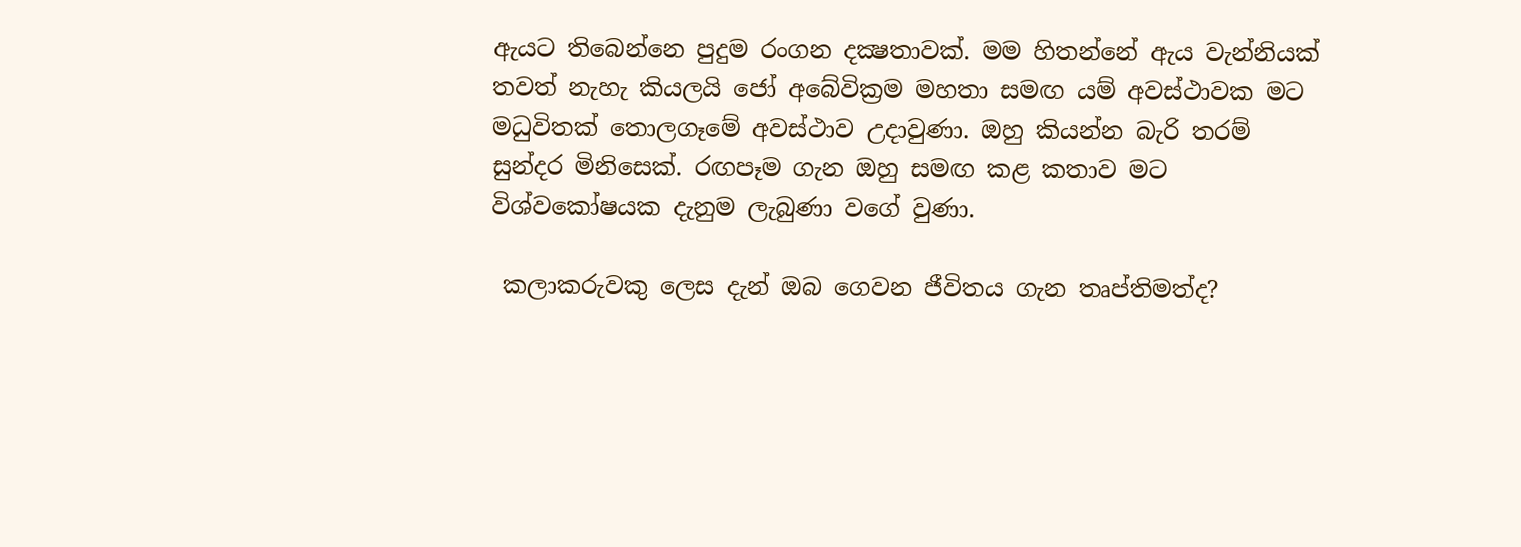ඇයට තිබෙන්නෙ පුදුම රංගන දක්‍ෂතාවක්. මම හිතන්නේ ඇය වැන්නියක් තවත් නැහැ කියලයි ජෝ අබේවික්‍රම මහතා සමඟ යම් අවස්ථාවක මට මධුවිතක් තොලගෑමේ අවස්ථාව උදාවුණා. ඔහු කියන්න බැරි තරම් සුන්දර මිනිසෙක්. රඟපෑම ගැන ඔහු සමඟ කළ කතාව මට විශ්වකෝෂයක දැනුම ලැබුණා වගේ වුණා.

 කලාකරුවකු ලෙස දැන් ඔබ ගෙවන ජීවිතය ගැන තෘප්තිමත්ද?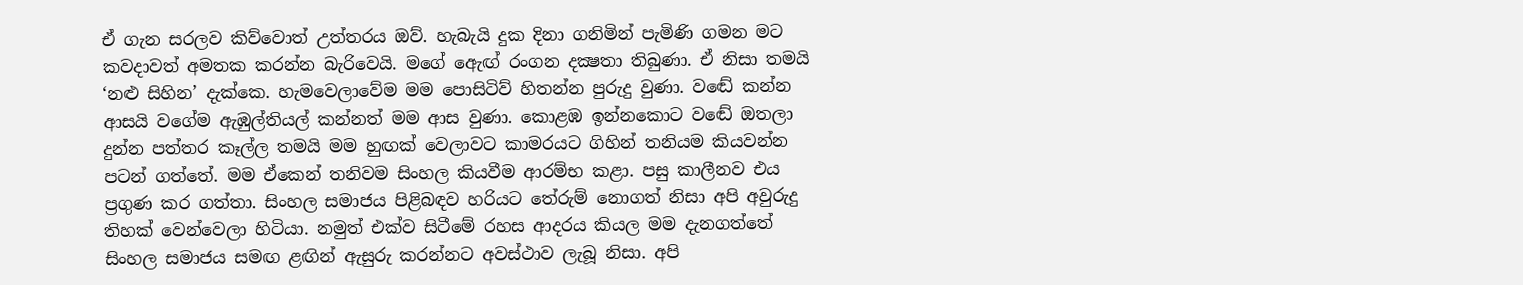ඒ ගැන සරලව කිව්වොත් උත්තරය ඔව්. හැබැයි දුක දිනා ගනිමින් පැමිණි ගමන මට කවදාවත් අමතක කරන්න බැරිවෙයි. මගේ ඇෙඟ් රංගන දක්‍ෂතා තිබුණා. ඒ නිසා තමයි ‘නළු සිහින’ දැක්කෙ. හැමවෙලාවේම මම පොසිටිව් හිතන්න පුරුදු වුණා. වඬේ කන්න ආසයි වගේම ඇඹුල්තියල් කන්නත් මම ආස වුණා. කොළඹ ඉන්නකොට වඬේ ඔතලා දුන්න පත්තර කෑල්ල තමයි මම හුඟක් වෙලාවට කාමරයට ගිහින් තනියම කියවන්න පටන් ගත්තේ. මම ඒකෙන් තනිවම සිංහල කියවීම ආරම්භ කළා. පසු කාලීනව එය ප්‍රගුණ කර ගත්තා. සිංහල සමාජය පිළිබඳව හරියට තේරුම් නොගත් නිසා අපි අවුරුදු තිහක් වෙන්වෙලා හිටියා. නමුත් එක්ව සිටීමේ රහස ආදරය කියල මම දැනගත්තේ සිංහල සමාජය සමඟ ළඟින් ඇසුරු කරන්නට අවස්ථාව ලැබූ නිසා. අපි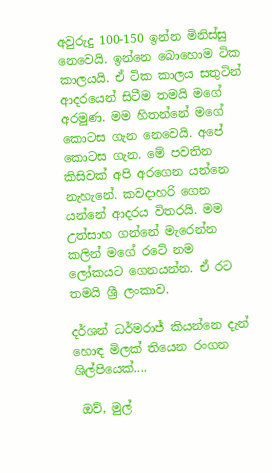අවුරුදු 100-150 ඉන්න මිනිස්සු නෙවෙයි. ඉන්නෙ බොහොම ටික කාලයයි. ඒ ටික කාලය සතුටින් ආදරයෙන් සිටීම තමයි මගේ අරමුණ. මම හිතන්නේ මගේ කොටස ගැන නෙවෙයි. අපේ කොටස ගැන. මේ පවතින කිසිවක් අපි අරගෙන යන්නෙ නැහැනේ. කවදාහරි ගෙන යන්නේ ආදරය විතරයි. මම උත්සාහ ගන්නේ මැරෙන්න කලින් මගේ රටේ නම ලෝකයට ගෙනයන්න. ඒ රට තමයි ශ්‍රී ලංකාව.

දර්ශන් ධර්මරාජ් කියන්නෙ දැන් හොඳ මිලක් තියෙන රංගන ශිල්පියෙක්....

 ඔව්, මුල්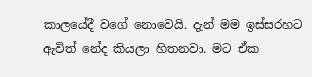කාලයේදී වගේ නොවෙයි. දැන් මම ඉස්සරහට ඇවිත් නේද කියලා හිතනවා. මට ඒක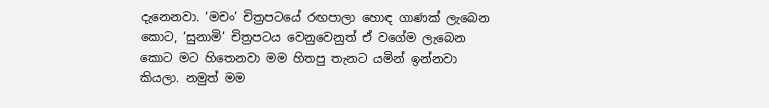දැනෙනවා. ‘මචං’ චිත්‍රපටයේ රඟපාලා හොඳ ගාණක් ලැබෙන කොට, ‘සුනාමි’ චිත්‍රපටය වෙනුවෙනුත් ඒ වගේම ලැබෙන කොට මට හිතෙනවා මම හිතපු තැනට යමින් ඉන්නවා කියලා. නමුත් මම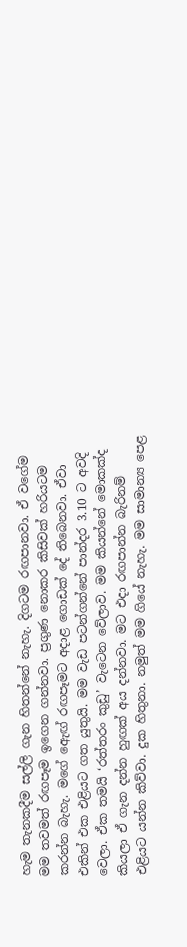හැම තැනකදීම සල්ලි ගැන හිතන්නේ නැහැ. දිගටම රඟපානවා. ඒ වගේම මම තවමත් රඟපෑම ඉගෙන ගන්නවා. ප්‍රගුණ නොකර කිසිවක් හරියටම කරන්න බැහැ. මගේ ඇෙඟ් රඟපෑමට අදාළ ගොඩක් දේ තිබෙනවා. ඒවා එකින් එක එළියට ගත යුතුයි. මම වැඩ පටන්ගන්නේ පාන්දර 3.10 ට අවදි වෙලා. ඒක තමයි ‘රත්තරං කුඩු’ වැටෙන වේලාව. මම කියන්නේ මොකක්ද කියලා ඒ ගැන දන්න හුඟක් අය දන්නවා. මට එදා රඟපාන්න බැරිනම් එළියට යන්න කිව්වා. දුක හිතුනා. නමුත් මම ගියේ නැහැ. මම සාමාන්‍ය පෙළ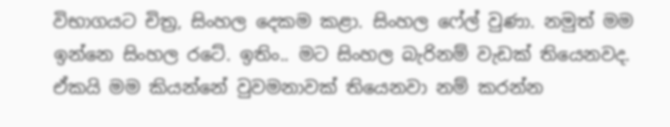විභාගයට චිත්‍ර, සිංහල දෙකම කළා. සිංහල ෆේල් වුණා. නමුත් මම ඉන්නෙ සිංහල රටේ. ඉතිං.. මට සිංහල බැරිනම් වැඩක් තියෙනවද. ඒකයි මම කියන්නේ වුවමනාවක් තියෙනවා නම් කරන්න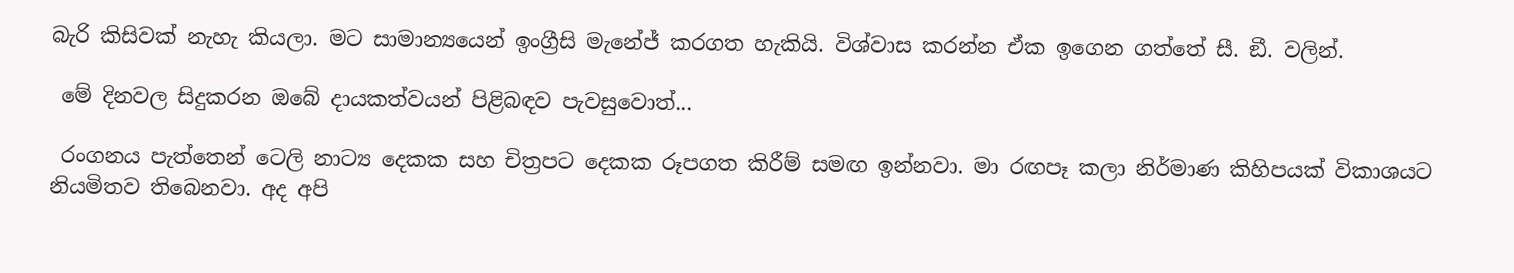බැරි කිසිවක් නැහැ කියලා. මට සාමාන්‍යයෙන් ඉංග්‍රීසි මැනේජ් කරගත හැකියි. විශ්වාස කරන්න ඒක ඉගෙන ගත්තේ සී. ඞී. වලින්.

 මේ දිනවල සිදුකරන ඔබේ දායකත්වයන් පිළිබඳව පැවසුවොත්...

 රංගනය පැත්තෙන් ටෙලි නාට්‍ය දෙකක සහ චිත්‍රපට දෙකක රූපගත කිරීම් සමඟ ඉන්නවා. මා රඟපෑ කලා නිර්මාණ කිහිපයක් විකාශයට නියමිතව තිබෙනවා. අද අපි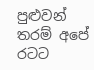පුළුවන් තරම් අපේ රටට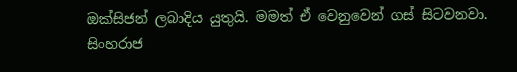ඔක්සිජන් ලබාදිය යුතුයි. මමත් ඒ වෙනුවෙන් ගස් සිටවනවා. සිංහරාජ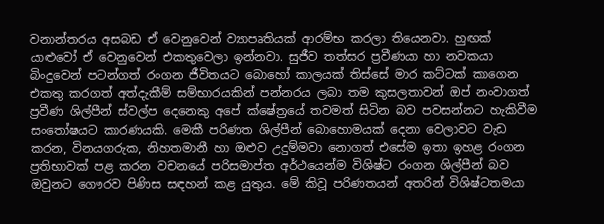වනාන්තරය අසබඩ ඒ වෙනුවෙන් ව්‍යාපෘතියක් ආරම්භ කරලා තියෙනවා. හුඟක් යාළුවෝ ඒ වෙනුවෙන් එකතුවෙලා ඉන්නවා. සුජීව තත්සර ප්‍රවීණයා හා නවකයා බිංදුවෙන් පටන්ගත් රංගන ජීවිතයට බොහෝ කාලයක් තිස්සේ මාර කට්ටක් කාගෙන එකතු කරගත් අත්දැකීම් සම්භාරයකින් පන්නරය ලබා තම කුසලතාවන් ඔප් නංවාගත් ප්‍රවීණ ශිල්පීන් ස්වල්ප දෙනෙකු අපේ ක්ෂේත්‍රයේ තවමත් සිටින බව පවසන්නට හැකිවීම සංතෝෂයට කාරණයකි. මෙකී පරිණත ශිල්පීන් බොහොමයක් දෙනා වෙලාවට වැඩ කරන, විනයගරුක, නිහතමානී හා ඔළුව උදුම්මවා නොගත් එසේම ඉතා ඉහළ රංගන ප්‍රතිභාවක් පළ කරන වචනයේ පරිසමාප්ත අර්ථයෙන්ම විශිෂ්ට රංගන ශිල්පීන් බව ඔවුනට ගෞරව පිණිස සඳහන් කළ යුතුය. මේ කිවූ පරිණතයන් අතරින් විශිෂ්ටතමයා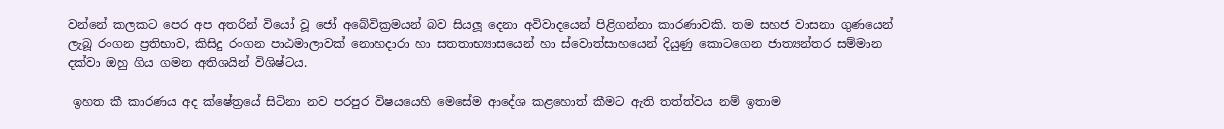වන්නේ කලකට පෙර අප අතරින් වියෝ වූ ජෝ අබේවික්‍රමයන් බව සියලූ දෙනා අවිවාදයෙන් පිළිගන්නා කාරණාවකි. තම සහජ වාසනා ගුණයෙන් ලැබූ රංගන ප්‍රතිභාව, කිසිදු රංගන පාඨමාලාවක් නොහදාරා හා සතතාභ්‍යාසයෙන් හා ස්වොත්සාහයෙන් දියුණු කොටගෙන ජාත්‍යන්තර සම්මාන දක්වා ඔහු ගිය ගමන අතිශයින් විශිෂ්ටය.

 ඉහත කී කාරණය අද ක්ෂේත්‍රයේ සිටිනා නව පරපුර විෂයයෙහි මෙසේම ආදේශ කළහොත් කීමට ඇති තත්ත්වය නම් ඉතාම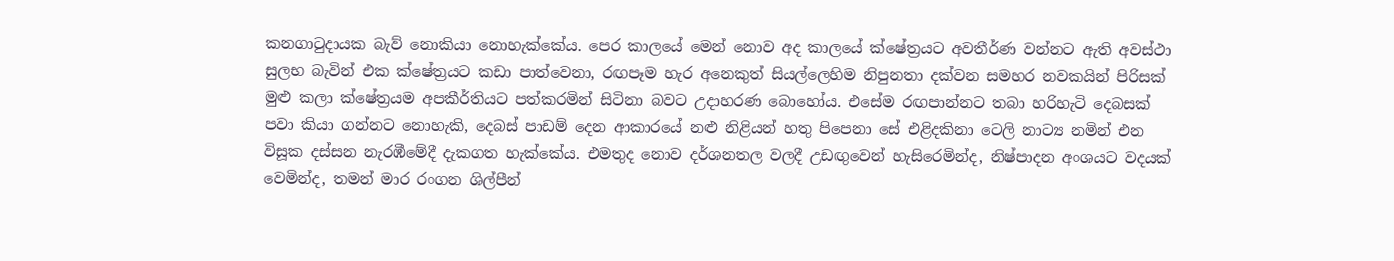කනගාටුදායක බැව් නොකියා නොහැක්කේය. පෙර කාලයේ මෙන් නොව අද කාලයේ ක්ෂේත්‍රයට අවතීර්ණ වන්නට ඇති අවස්ථා සුලභ බැවින් එක ක්ෂේත්‍රයට කඩා පාත්වෙනා, රඟපෑම හැර අනෙකුත් සියල්ලෙහිම නිපුනතා දක්වන සමහර නවකයින් පිරිසක් මුළු කලා ක්ෂේත්‍රයම අපකීර්තියට පත්කරමින් සිටිනා බවට උදාහරණ බොහෝය. එසේම රඟපාන්නට තබා හරිහැටි දෙබසක් පවා කියා ගන්නට නොහැකි, දෙබස් පාඩම් දෙන ආකාරයේ නළු නිළියන් හතු පිපෙනා සේ එළිදකිනා ටෙලි නාට්‍ය නමින් එන විසූක දස්සන නැරඹීමේදී දැකගත හැක්කේය. එමතුද නොව දර්ශනතල වලදී උඩඟුවෙන් හැසිරෙමින්ද, නිෂ්පාදන අංශයට වදයක් වෙමින්ද, තමන් මාර රංගන ශිල්පීන්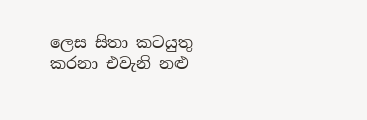ලෙස සිතා කටයුතු කරනා එවැනි නළු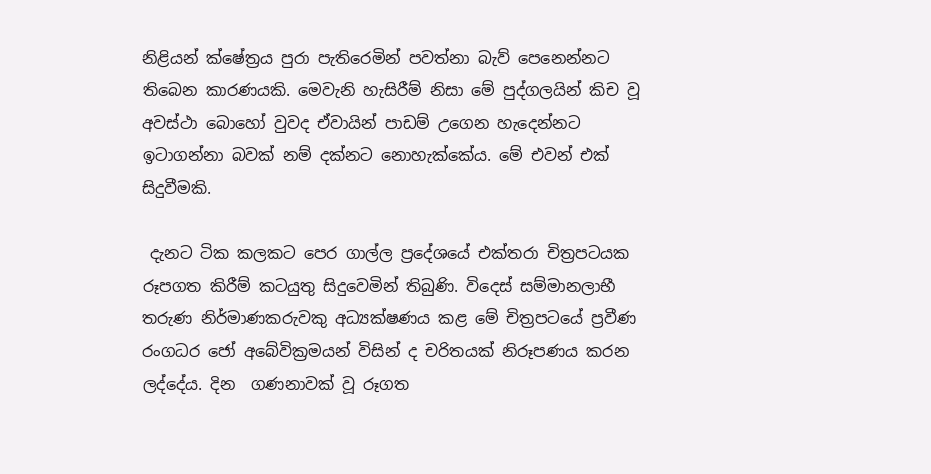නිළියන් ක්ෂේත්‍රය පුරා පැතිරෙමින් පවත්නා බැව් පෙනෙන්නට තිබෙන කාරණයකි. මෙවැනි හැසිරීම් නිසා මේ පුද්ගලයින් කිච වූ අවස්ථා බොහෝ වුවද ඒවායින් පාඩම් උගෙන හැදෙන්නට ඉටාගන්නා බවක් නම් දක්නට නොහැක්කේය. මේ එවන් එක් සිදුවීමකි.

 දැනට ටික කලකට පෙර ගාල්ල ප්‍රදේශයේ එක්තරා චිත්‍රපටයක රූපගත කිරීම් කටයුතු සිදුවෙමින් තිබුණි. විදෙස් සම්මානලාභී තරුණ නිර්මාණකරුවකු අධ්‍යක්ෂණය කළ මේ චිත්‍රපටයේ ප්‍රවීණ රංගධර ජෝ අබේවික්‍රමයන් විසින් ද චරිතයක් නිරූපණය කරන ලද්දේය. දින  ගණනාවක් වූ රූගත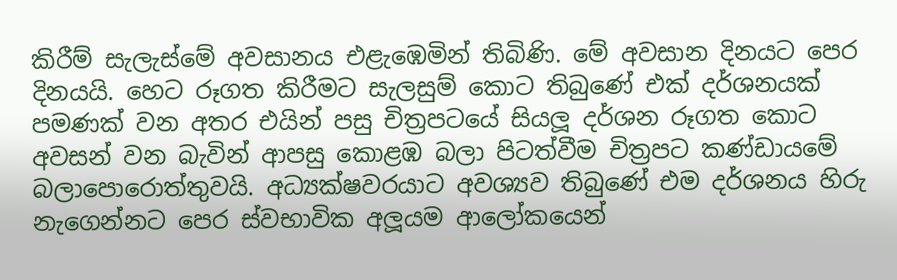කිරීම් සැලැස්මේ අවසානය එළැඹෙමින් තිබිණි. මේ අවසාන දිනයට පෙර දිනයයි. හෙට රූගත කිරීමට සැලසුම් කොට තිබුණේ එක් දර්ශනයක් පමණක් වන අතර එයින් පසු චිත්‍රපටයේ සියලූ දර්ශන රූගත කොට අවසන් වන බැවින් ආපසු කොළඹ බලා පිටත්වීම චිත්‍රපට කණ්ඩායමේ බලාපොරොත්තුවයි. අධ්‍යක්ෂවරයාට අවශ්‍යව තිබුණේ එම දර්ශනය හිරු නැගෙන්නට පෙර ස්වභාවික අලූයම ආලෝකයෙන්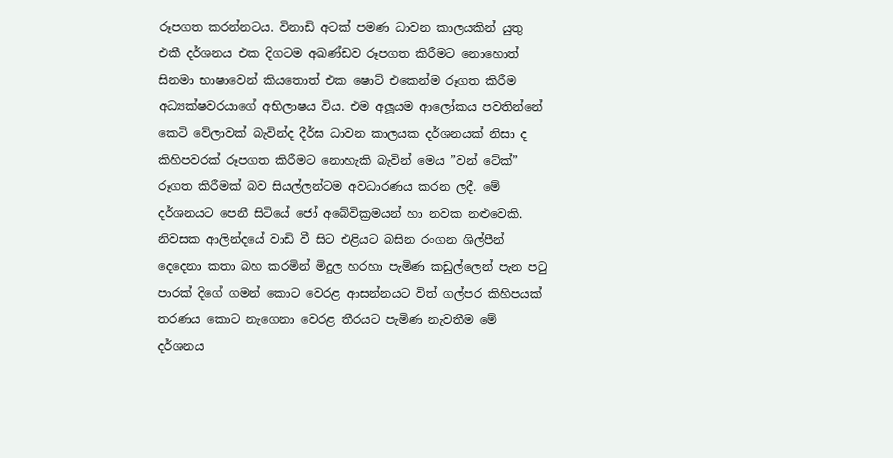රූපගත කරන්නටය. විනාඩි අටක් පමණ ධාවන කාලයකින් යුතු එකී දර්ශනය එක දිගටම අඛණ්ඩව රූපගත කිරීමට නොහොත් සිනමා භාෂාවෙන් කියතොත් එක ෂොට් එකෙන්ම රූගත කිරීම අධ්‍යක්ෂවරයාගේ අභිලාෂය විය. එම අලූයම ආලෝකය පවතින්නේ කෙටි වේලාවක් බැවින්ද දීර්ඝ ධාවන කාලයක දර්ශනයක් නිසා ද කිහිපවරක් රූපගත කිරීමට නොහැකි බැවින් මෙය ”වන් ටේක්” රූගත කිරීමක් බව සියල්ලන්ටම අවධාරණය කරන ලදී. මේ දර්ශනයට පෙනී සිටියේ ජෝ අබේවික්‍රමයන් හා නවක නළුවෙකි. නිවසක ආලින්දයේ වාඩි වී සිට එළියට බසින රංගන ශිල්පීන් දෙදෙනා කතා බහ කරමින් මිදුල හරහා පැමිණ කඩුල්ලෙන් පැන පටු පාරක් දිගේ ගමන් කොට වෙරළ ආසන්නයට විත් ගල්පර කිහිපයක් තරණය කොට නැගෙනා වෙරළ තීරයට පැමිණ නැවතීම මේ දර්ශනය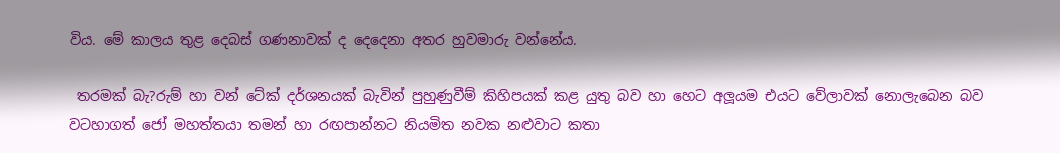විය. මේ කාලය තුළ දෙබස් ගණනාවක් ද දෙදෙනා අතර හුවමාරු වන්නේය.

 තරමක් බැ?රුම් හා වන් ටේක් දර්ශනයක් බැවින් පුහුණුවීම් කිහිපයක් කළ යුතු බව හා හෙට අලූයම එයට වේලාවක් නොලැබෙන බව වටහාගත් ජෝ මහත්තයා තමන් හා රඟපාන්නට නියමිත නවක නළුවාට කතා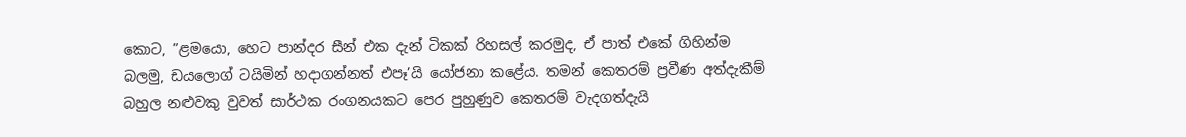කොට, ”ළමයො, හෙට පාන්දර සීන් එක දැන් ටිකක් රිහසල් කරමුද, ඒ පාත් එකේ ගිහින්ම බලමු, ඩයලොග් ටයිමින් හදාගන්නත් එපෑ’යි යෝජනා කළේය. තමන් කෙතරම් ප්‍රවීණ අත්දැකීම් බහුල නළුවකු වුවත් සාර්ථක රංගනයකට පෙර පුහුණුව කෙතරම් වැදගත්දැයි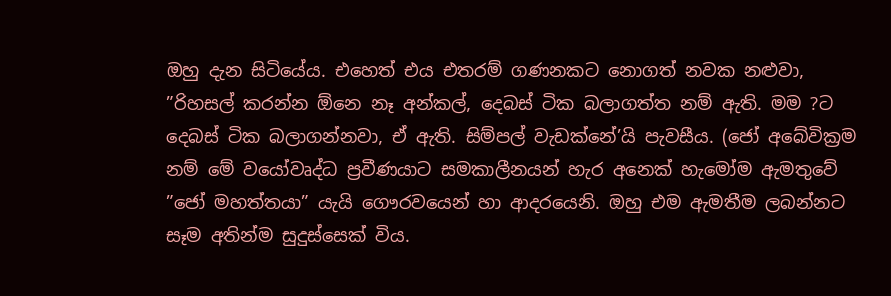ඔහු දැන සිටියේය. එහෙත් එය එතරම් ගණනකට නොගත් නවක නළුවා, ”රිහසල් කරන්න ඕනෙ නෑ අන්කල්, දෙබස් ටික බලාගත්ත නම් ඇති. මම ?ට දෙබස් ටික බලාගන්නවා, ඒ ඇති. සිම්පල් වැඩක්නේ’යි පැවසීය. (ජෝ අබේවික්‍රම නම් මේ වයෝවෘද්ධ ප්‍රවීණයාට සමකාලීනයන් හැර අනෙක් හැමෝම ඇමතුවේ ”ජෝ මහත්තයා” යැයි ගෞරවයෙන් හා ආදරයෙනි. ඔහු එම ඇමතීම ලබන්නට සෑම අතින්ම සුදුස්සෙක් විය.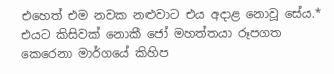එහෙත් එම නවක නළුවාට එය අදාළ නොවූ සේය.* එයට කිසිවක් නොකී ජෝ මහත්තයා රූපගත කෙරෙනා මාර්ගයේ කිහිප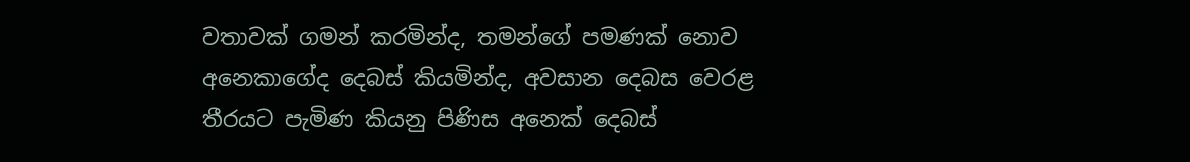වතාවක් ගමන් කරමින්ද, තමන්ගේ පමණක් නොව අනෙකාගේද දෙබස් කියමින්ද, අවසාන දෙබස වෙරළ තීරයට පැමිණ කියනු පිණිස අනෙක් දෙබස්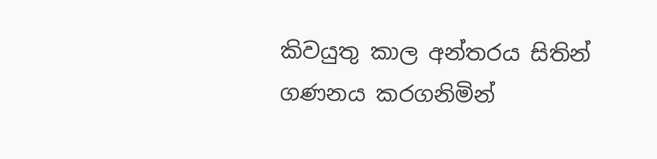කිවයුතු කාල අන්තරය සිතින් ගණනය කරගනිමින්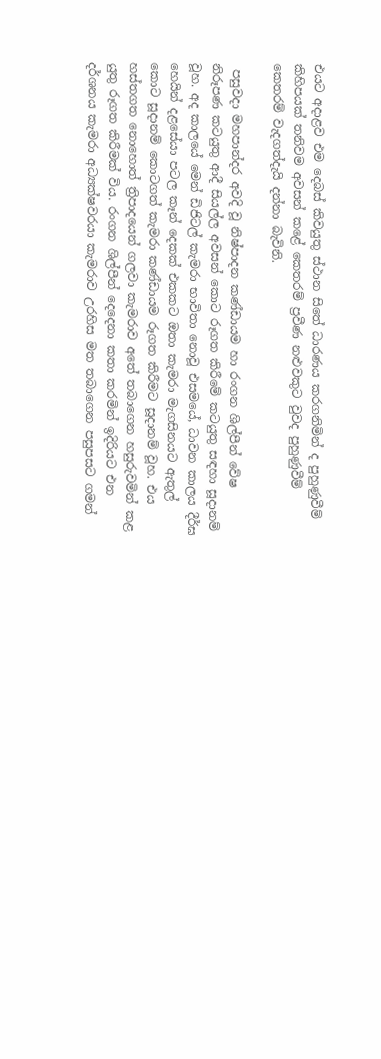එයට අදාළව එම දෙබස් කිවයුතු ස්ථාන සිතේ ධාරණය කරගනිමින් ද පුහුණුවීම් කිහිපයක් තනිවම අවසන් කළේ කෙතරම් ප්‍රවීණ නළුවකුට වුවද පුහුණුවීම් කෙතරම් වැදගත්දැයි දන්නා බැවිනි.

 පසුවදා මහපාන්දර අවදි වූ නිෂ්පාදන කණ්ඩායම හා රංගන ශිල්පීන් වේෂ නිරූපණ කටයුතු ආදී සියල්ල අවසන් කොට රූගත කිරීමේ කටයුතු සඳහා සූදානම් වූහ. අද කාලයේ මෙන් ඩිජිටල් කැමරා භාවිතා නොවූ එසමයේ, ධාවන කාලය දීර්ඝ හෙයින් දළසේයා පටල කෑන් දෙකක් එකකට ඔතා කැමරා මැගසිනයට ඇතුල් කොට සූදානම් කොටගත් කැමරා කණ්ඩායම රූගත කිරීමට සූදානම් වූහ. එය හස්තගත නොහොත් ත්‍රිපාදයෙන් ගලවා කැමරාව අතේ තබාගෙන හසුරුවමින් කළ යුතු රූගත කිරීමක් විය. රංගන ශිල්පීන් දෙදෙනා කතා කරමින් ඉදිරියට එන දර්ශනය කැමරා අධ්‍යක්ෂවරයා කැමරාව උරහිස මත තබාගෙන පසුපසට ගමන්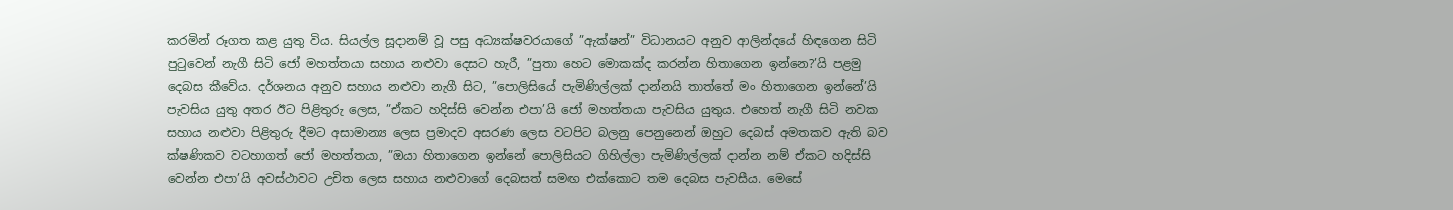කරමින් රූගත කළ යුතු විය. සියල්ල සූදානම් වූ පසු අධ්‍යක්ෂවරයාගේ ”ඇක්ෂන්” විධානයට අනුව ආලින්දයේ හිඳගෙන සිටි පුටුවෙන් නැගී සිටි ජෝ මහත්තයා සහාය නළුවා දෙසට හැරී, ”පුතා හෙට මොකක්ද කරන්න හිතාගෙන ඉන්නෙ?’යි පළමු දෙබස කීවේය. දර්ශනය අනුව සහාය නළුවා නැගී සිට, ”පොලිසියේ පැමිණිල්ලක් දාන්නයි තාත්තේ මං හිතාගෙන ඉන්නේ’යි පැවසිය යුතු අතර ඊට පිළිතුරු ලෙස, ”ඒකට හදිස්සි වෙන්න එපා’යි ජෝ මහත්තයා පැවසිය යුතුය. එහෙත් නැගී සිටි නවක සහාය නළුවා පිළිතුරු දීමට අසාමාන්‍ය ලෙස ප්‍රමාදව අසරණ ලෙස වටපිට බලනු පෙනුනෙන් ඔහුට දෙබස් අමතකව ඇති බව ක්ෂණිකව වටහාගත් ජෝ මහත්තයා, ”ඔයා හිතාගෙන ඉන්නේ පොලිසියට ගිහිල්ලා පැමිණිල්ලක් දාන්න නම් ඒකට හදිස්සි වෙන්න එපා’යි අවස්ථාවට උචිත ලෙස සහාය නළුවාගේ දෙබසත් සමඟ එක්කොට තම දෙබස පැවසීය. මෙසේ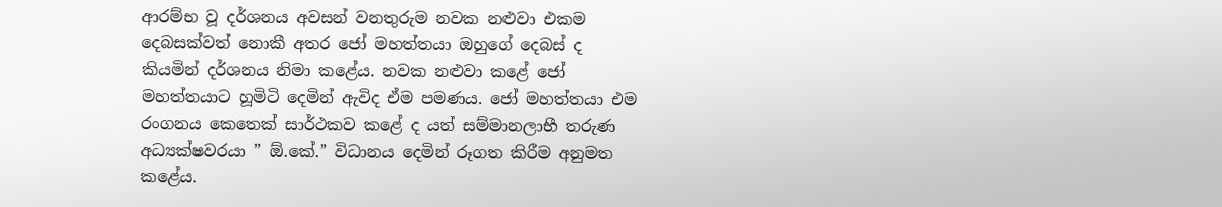ආරම්භ වූ දර්ශනය අවසන් වනතුරුම නවක නළුවා එකම දෙබසක්වත් නොකී අතර ජෝ මහත්තයා ඔහුගේ දෙබස් ද කියමින් දර්ශනය නිමා කළේය. නවක නළුවා කළේ ජෝ මහත්තයාට හූමිටි දෙමින් ඇවිද ඒම පමණය. ජෝ මහත්තයා එම රංගනය කෙතෙක් සාර්ථකව කළේ ද යත් සම්මානලාභී තරුණ අධ්‍යක්ෂවරයා ” ඕ.කේ.” විධානය දෙමින් රූගත කිරීම අනුමත කළේය.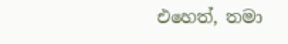එහෙත්, තමා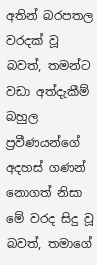අතින් බරපතල වරදක් වූ බවත්, තමන්ට වඩා අත්දැකීම් බහුල ප්‍රවීණයන්ගේ අදහස් ගණන් නොගත් නිසා මේ වරද සිදු වූ බවත්, තමාගේ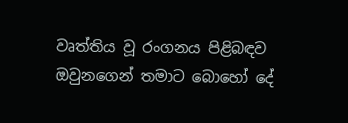වෘත්තිය වූ රංගනය පිළිබඳව ඔවුනගෙන් තමාට බොහෝ දේ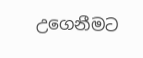උගෙනීමට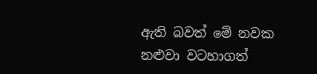ඇති බවත් මේ නවක නළුවා වටහාගත්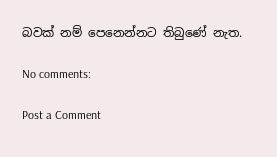බවක් නම් පෙනෙන්නට තිබුණේ නැත.

No comments:

Post a Comment